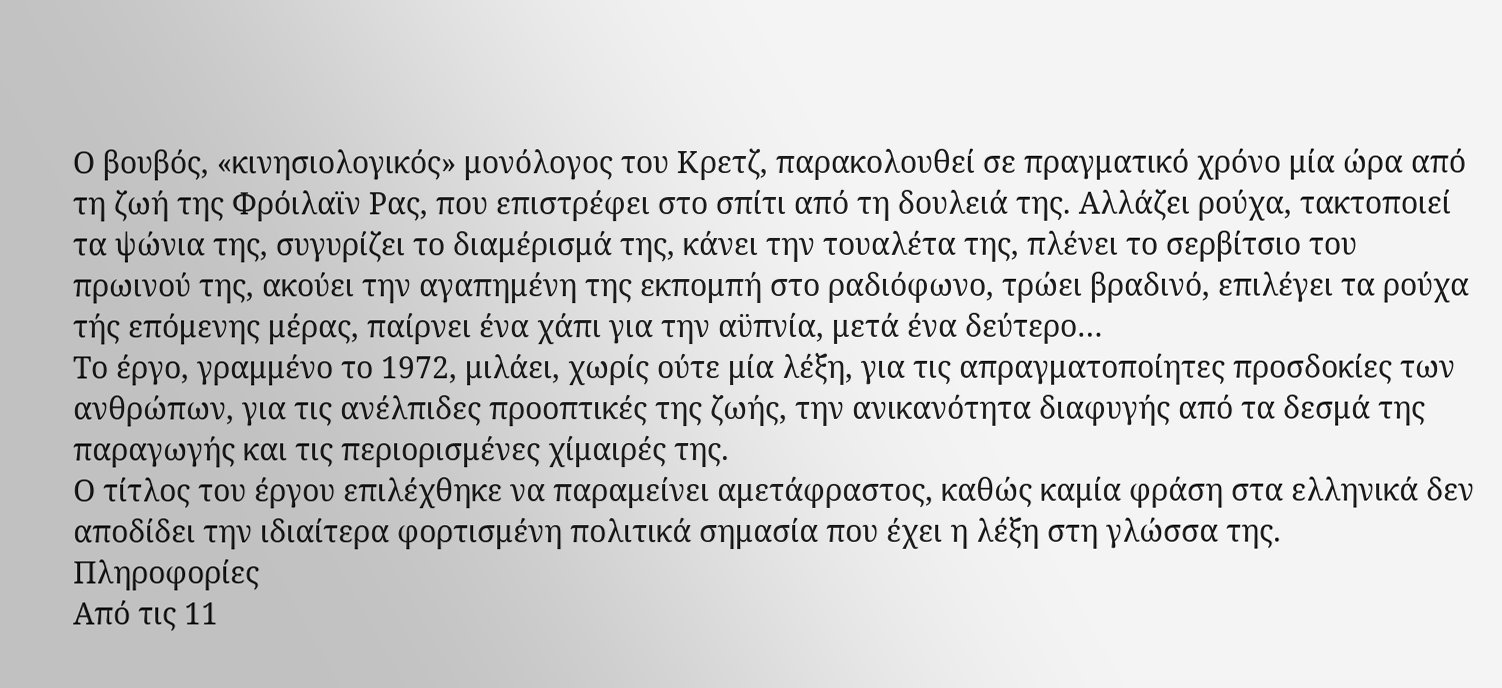Ο βουβός, «κινησιολογικός» μονόλογος του Κρετζ, παρακολουθεί σε πραγματικό χρόνο μία ώρα από τη ζωή της Φρόιλαϊν Ρας, που επιστρέφει στο σπίτι από τη δουλειά της. Αλλάζει ρούχα, τακτοποιεί τα ψώνια της, συγυρίζει το διαμέρισμά της, κάνει την τουαλέτα της, πλένει το σερβίτσιο του πρωινού της, ακούει την αγαπημένη της εκπομπή στο ραδιόφωνο, τρώει βραδινό, επιλέγει τα ρούχα τής επόμενης μέρας, παίρνει ένα χάπι για την αϋπνία, μετά ένα δεύτερο…
Το έργο, γραμμένο το 1972, μιλάει, χωρίς ούτε μία λέξη, για τις απραγματοποίητες προσδοκίες των ανθρώπων, για τις ανέλπιδες προοπτικές της ζωής, την ανικανότητα διαφυγής από τα δεσμά της παραγωγής και τις περιορισμένες χίμαιρές της.
Ο τίτλος του έργου επιλέχθηκε να παραμείνει αμετάφραστος, καθώς καμία φράση στα ελληνικά δεν αποδίδει την ιδιαίτερα φορτισμένη πολιτικά σημασία που έχει η λέξη στη γλώσσα της.
Πληροφορίες
Από τις 11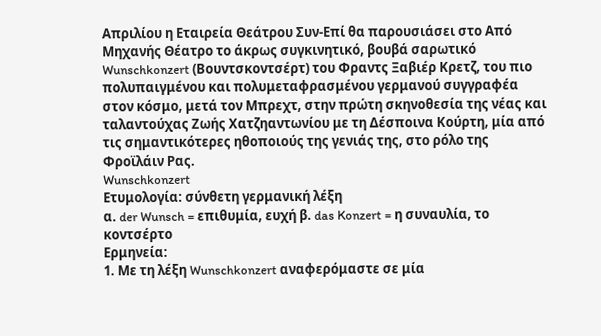Απριλίου η Εταιρεία Θεάτρου Συν-Επί θα παρουσιάσει στο Από Μηχανής Θέατρο το άκρως συγκινητικό, βουβά σαρωτικό Wunschkonzert (Βουντσκοντσέρτ) του Φραντς Ξαβιέρ Κρετζ, του πιο πολυπαιγμένου και πολυμεταφρασμένου γερμανού συγγραφέα στον κόσμο, μετά τον Μπρεχτ, στην πρώτη σκηνοθεσία της νέας και ταλαντούχας Ζωής Χατζηαντωνίου με τη Δέσποινα Κούρτη, μία από τις σημαντικότερες ηθοποιούς της γενιάς της, στο ρόλο της Φροϊλάιν Ρας.
Wunschkonzert
Ετυμολογία: σύνθετη γερμανική λέξη
α. der Wunsch = επιθυμία, ευχή β. das Konzert = η συναυλία, το κοντσέρτο
Ερμηνεία:
1. Με τη λέξη Wunschkonzert αναφερόμαστε σε μία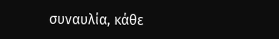συναυλία, κάθε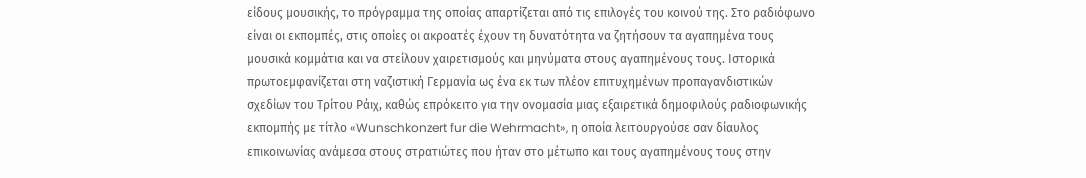είδους μουσικής, το πρόγραμμα της οποίας απαρτίζεται από τις επιλογές του κοινού της. Στο ραδιόφωνο είναι οι εκπομπές, στις οποίες οι ακροατές έχουν τη δυνατότητα να ζητήσουν τα αγαπημένα τους μουσικά κομμάτια και να στείλουν χαιρετισμούς και μηνύματα στους αγαπημένους τους. Ιστορικά πρωτοεμφανίζεται στη ναζιστική Γερμανία ως ένα εκ των πλέον επιτυχημένων προπαγανδιστικών σχεδίων του Τρίτου Ράιχ, καθώς επρόκειτο για την ονομασία μιας εξαιρετικά δημοφιλούς ραδιοφωνικής εκπομπής με τίτλο «Wunschkonzert fur die Wehrmacht», η οποία λειτουργούσε σαν δίαυλος επικοινωνίας ανάμεσα στους στρατιώτες που ήταν στο μέτωπο και τους αγαπημένους τους στην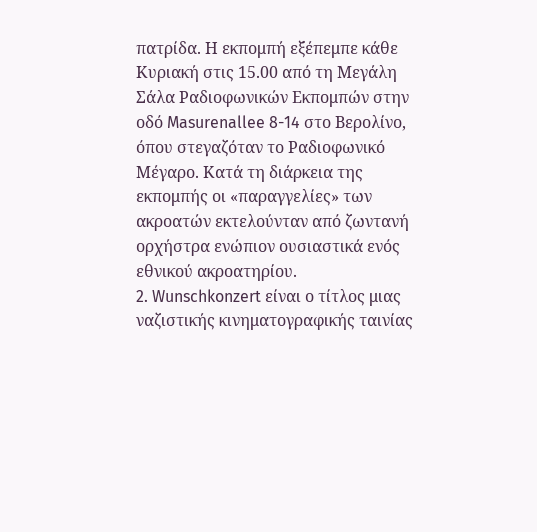πατρίδα. Η εκπομπή εξέπεμπε κάθε Κυριακή στις 15.00 από τη Μεγάλη Σάλα Ραδιοφωνικών Εκπομπών στην οδό Masurenallee 8-14 στο Βερολίνο, όπου στεγαζόταν το Ραδιοφωνικό Μέγαρο. Κατά τη διάρκεια της εκπομπής οι «παραγγελίες» των ακροατών εκτελούνταν από ζωντανή ορχήστρα ενώπιον ουσιαστικά ενός εθνικού ακροατηρίου.
2. Wunschkonzert είναι ο τίτλος μιας ναζιστικής κινηματογραφικής ταινίας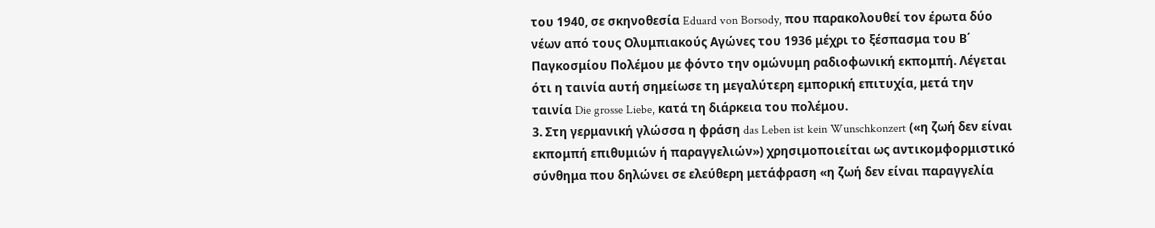του 1940, σε σκηνοθεσία Eduard von Borsody, που παρακολουθεί τον έρωτα δύο νέων από τους Ολυμπιακούς Αγώνες του 1936 μέχρι το ξέσπασμα του Β΄ Παγκοσμίου Πολέμου με φόντο την ομώνυμη ραδιοφωνική εκπομπή. Λέγεται ότι η ταινία αυτή σημείωσε τη μεγαλύτερη εμπορική επιτυχία, μετά την ταινία Die grosse Liebe, κατά τη διάρκεια του πολέμου.
3. Στη γερμανική γλώσσα η φράση das Leben ist kein Wunschkonzert («η ζωή δεν είναι εκπομπή επιθυμιών ή παραγγελιών») χρησιμοποιείται ως αντικομφορμιστικό σύνθημα που δηλώνει σε ελεύθερη μετάφραση «η ζωή δεν είναι παραγγελία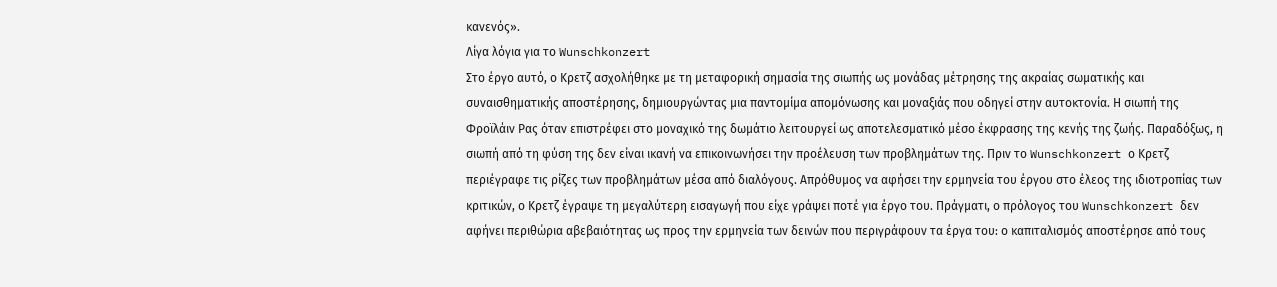κανενός».
Λίγα λόγια για το Wunschkonzert
Στο έργο αυτό, ο Κρετζ ασχολήθηκε με τη μεταφορική σημασία της σιωπής ως μονάδας μέτρησης της ακραίας σωματικής και συναισθηματικής αποστέρησης, δημιουργώντας μια παντομίμα απομόνωσης και μοναξιάς που οδηγεί στην αυτοκτονία. Η σιωπή της Φροϊλάιν Ρας όταν επιστρέφει στο μοναχικό της δωμάτιο λειτουργεί ως αποτελεσματικό μέσο έκφρασης της κενής της ζωής. Παραδόξως, η σιωπή από τη φύση της δεν είναι ικανή να επικοινωνήσει την προέλευση των προβλημάτων της. Πριν το Wunschkonzert ο Κρετζ περιέγραφε τις ρίζες των προβλημάτων μέσα από διαλόγους. Απρόθυμος να αφήσει την ερμηνεία του έργου στο έλεος της ιδιοτροπίας των κριτικών, ο Κρετζ έγραψε τη μεγαλύτερη εισαγωγή που είχε γράψει ποτέ για έργο του. Πράγματι, ο πρόλογος του Wunschkonzert δεν αφήνει περιθώρια αβεβαιότητας ως προς την ερμηνεία των δεινών που περιγράφουν τα έργα του: ο καπιταλισμός αποστέρησε από τους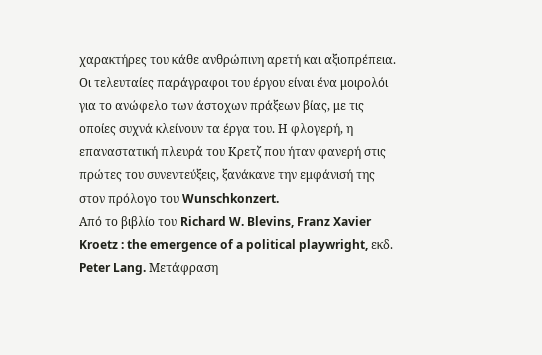χαρακτήρες του κάθε ανθρώπινη αρετή και αξιοπρέπεια. Οι τελευταίες παράγραφοι του έργου είναι ένα μοιρολόι για το ανώφελο των άστοχων πράξεων βίας, με τις οποίες συχνά κλείνουν τα έργα του. Η φλογερή, η επαναστατική πλευρά του Κρετζ που ήταν φανερή στις πρώτες του συνεντεύξεις, ξανάκανε την εμφάνισή της στον πρόλογο του Wunschkonzert.
Από το βιβλίο του Richard W. Blevins, Franz Xavier Kroetz : the emergence of a political playwright, εκδ. Peter Lang. Μετάφραση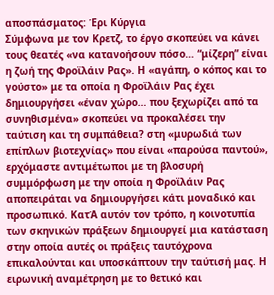αποσπάσματος: Έρι Κύργια
Σύμφωνα με τον Κρετζ, το έργο σκοπεύει να κάνει τους θεατές «να κατανοήσουν πόσο… “μίζερη” είναι η ζωή της Φροϊλάιν Ρας». Η «αγάπη, ο κόπος και το γούστο» με τα οποία η Φροϊλάιν Ρας έχει δημιουργήσει «έναν χώρο… που ξεχωρίζει από τα συνηθισμένα» σκοπεύει να προκαλέσει την ταύτιση και τη συμπάθεια? στη «μυρωδιά των επίπλων βιοτεχνίας» που είναι «παρούσα παντού», ερχόμαστε αντιμέτωποι με τη βλοσυρή συμμόρφωση με την οποία η Φροϊλάιν Ρας αποπειράται να δημιουργήσει κάτι μοναδικό και προσωπικό. ΚατΆ αυτόν τον τρόπο, η κοινοτυπία των σκηνικών πράξεων δημιουργεί μια κατάσταση στην οποία αυτές οι πράξεις ταυτόχρονα επικαλούνται και υποσκάπτουν την ταύτισή μας. Η ειρωνική αναμέτρηση με το θετικό και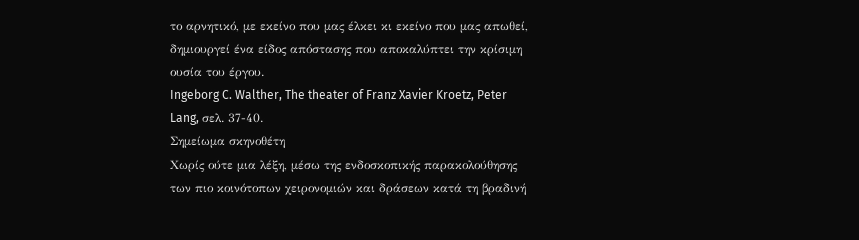το αρνητικό, με εκείνο που μας έλκει κι εκείνο που μας απωθεί, δημιουργεί ένα είδος απόστασης που αποκαλύπτει την κρίσιμη ουσία του έργου.
Ingeborg C. Walther, The theater of Franz Xavier Kroetz, Peter Lang, σελ. 37-40.
Σημείωμα σκηνοθέτη
Χωρίς ούτε μια λέξη, μέσω της ενδοσκοπικής παρακολούθησης των πιο κοινότοπων χειρονομιών και δράσεων κατά τη βραδινή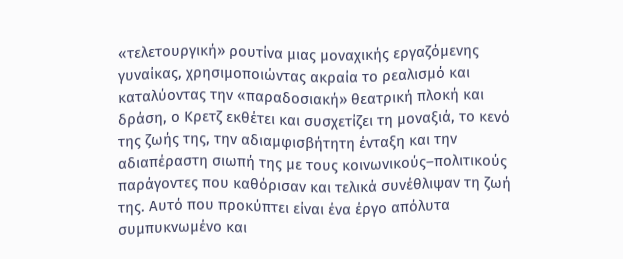«τελετουργική» ρουτίνα μιας μοναχικής εργαζόμενης γυναίκας, χρησιμοποιώντας ακραία το ρεαλισμό και καταλύοντας την «παραδοσιακή» θεατρική πλοκή και δράση, ο Κρετζ εκθέτει και συσχετίζει τη μοναξιά, το κενό της ζωής της, την αδιαμφισβήτητη ένταξη και την αδιαπέραστη σιωπή της με τους κοινωνικούς–πολιτικούς παράγοντες που καθόρισαν και τελικά συνέθλιψαν τη ζωή της. Αυτό που προκύπτει είναι ένα έργο απόλυτα συμπυκνωμένο και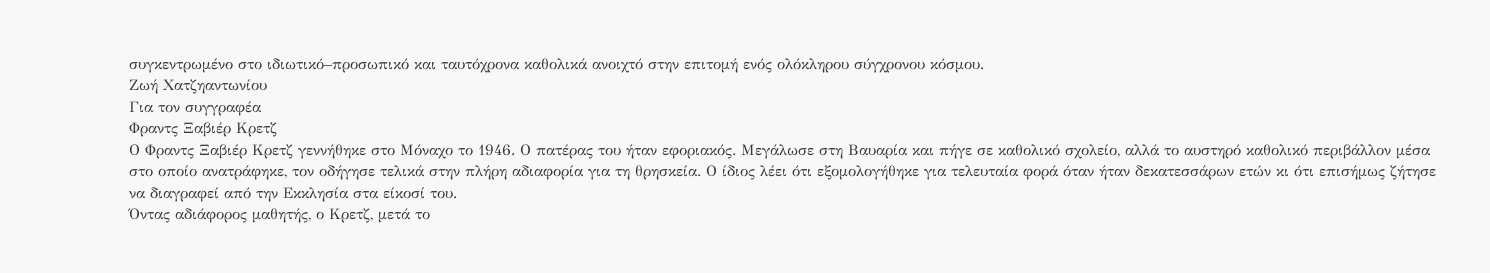συγκεντρωμένο στο ιδιωτικό–προσωπικό και ταυτόχρονα καθολικά ανοιχτό στην επιτομή ενός ολόκληρου σύγχρονου κόσμου.
Ζωή Χατζηαντωνίου
Για τον συγγραφέα
Φραντς Ξαβιέρ Κρετζ
Ο Φραντς Ξαβιέρ Κρετζ γεννήθηκε στο Μόναχο το 1946. Ο πατέρας του ήταν εφοριακός. Μεγάλωσε στη Βαυαρία και πήγε σε καθολικό σχολείο, αλλά το αυστηρό καθολικό περιβάλλον μέσα στο οποίο ανατράφηκε, τον οδήγησε τελικά στην πλήρη αδιαφορία για τη θρησκεία. Ο ίδιος λέει ότι εξομολογήθηκε για τελευταία φορά όταν ήταν δεκατεσσάρων ετών κι ότι επισήμως ζήτησε να διαγραφεί από την Εκκλησία στα είκοσί του.
Όντας αδιάφορος μαθητής, ο Κρετζ, μετά το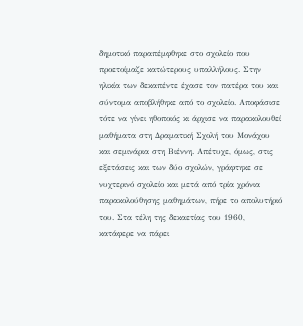δημοτικό παραπέμφθηκε στο σχολείο που προετοίμαζε κατώτερους υπαλλήλους. Στην ηλικία των δεκαπέντε έχασε τον πατέρα του και σύντομα αποβλήθηκε από το σχολείο. Αποφάσισε τότε να γίνει ηθοποιός κι άρχισε να παρακολουθεί μαθήματα στη Δραματική Σχολή του Μονάχου και σεμινάρια στη Βιέννη. Απέτυχε, όμως, στις εξετάσεις και των δύο σχολών, γράφτηκε σε νυχτερινό σχολείο και μετά από τρία χρόνια παρακολούθησης μαθημάτων, πήρε το απολυτήριό του. Στα τέλη της δεκαετίας του 1960, κατάφερε να πάρει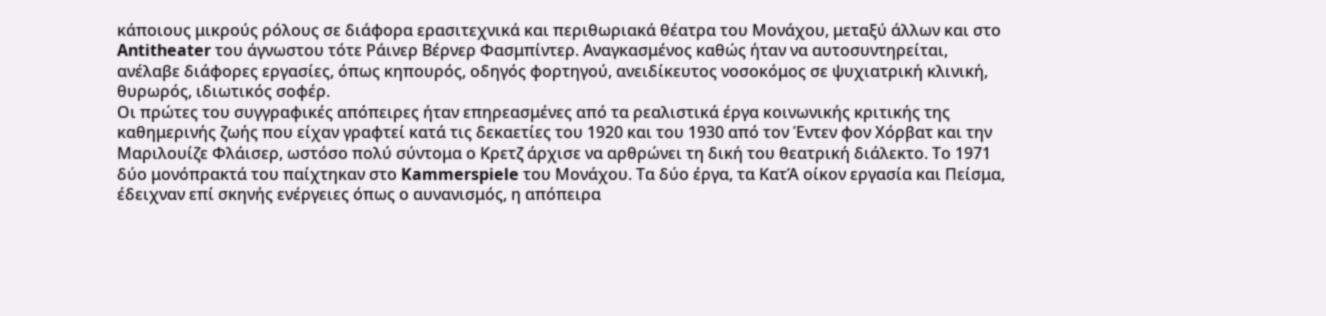κάποιους μικρούς ρόλους σε διάφορα ερασιτεχνικά και περιθωριακά θέατρα του Μονάχου, μεταξύ άλλων και στο Antitheater του άγνωστου τότε Ράινερ Βέρνερ Φασμπίντερ. Αναγκασμένος καθώς ήταν να αυτοσυντηρείται, ανέλαβε διάφορες εργασίες, όπως κηπουρός, οδηγός φορτηγού, ανειδίκευτος νοσοκόμος σε ψυχιατρική κλινική, θυρωρός, ιδιωτικός σοφέρ.
Οι πρώτες του συγγραφικές απόπειρες ήταν επηρεασμένες από τα ρεαλιστικά έργα κοινωνικής κριτικής της καθημερινής ζωής που είχαν γραφτεί κατά τις δεκαετίες του 1920 και του 1930 από τον Έντεν φον Χόρβατ και την Μαριλουίζε Φλάισερ, ωστόσο πολύ σύντομα ο Κρετζ άρχισε να αρθρώνει τη δική του θεατρική διάλεκτο. Το 1971 δύο μονόπρακτά του παίχτηκαν στο Kammerspiele του Μονάχου. Τα δύο έργα, τα ΚατΆ οίκον εργασία και Πείσμα, έδειχναν επί σκηνής ενέργειες όπως ο αυνανισμός, η απόπειρα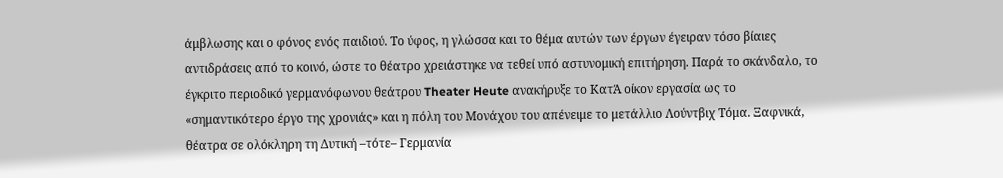άμβλωσης και ο φόνος ενός παιδιού. Το ύφος, η γλώσσα και το θέμα αυτών των έργων έγειραν τόσο βίαιες αντιδράσεις από το κοινό, ώστε το θέατρο χρειάστηκε να τεθεί υπό αστυνομική επιτήρηση. Παρά το σκάνδαλο, το έγκριτο περιοδικό γερμανόφωνου θεάτρου Theater Heute ανακήρυξε το ΚατΆ οίκον εργασία ως το «σημαντικότερο έργο της χρονιάς» και η πόλη του Μονάχου του απένειμε το μετάλλιο Λούντβιχ Τόμα. Ξαφνικά, θέατρα σε ολόκληρη τη Δυτική –τότε– Γερμανία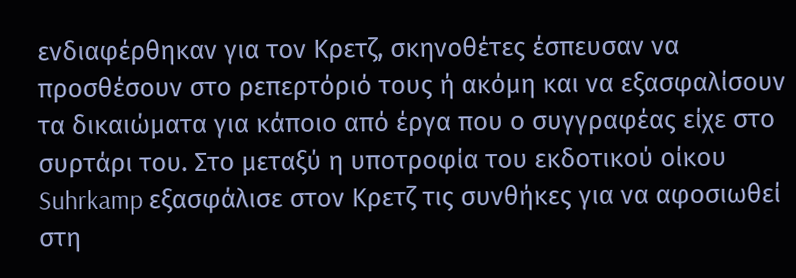ενδιαφέρθηκαν για τον Κρετζ, σκηνοθέτες έσπευσαν να προσθέσουν στο ρεπερτόριό τους ή ακόμη και να εξασφαλίσουν τα δικαιώματα για κάποιο από έργα που ο συγγραφέας είχε στο συρτάρι του. Στο μεταξύ η υποτροφία του εκδοτικού οίκου Suhrkamp εξασφάλισε στον Κρετζ τις συνθήκες για να αφοσιωθεί στη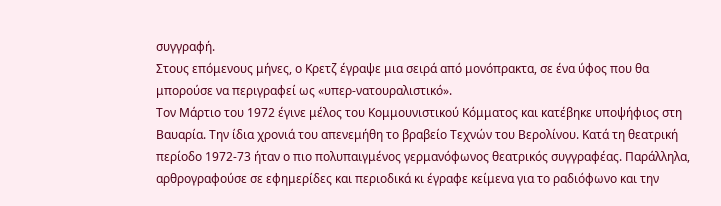συγγραφή.
Στους επόμενους μήνες, ο Κρετζ έγραψε μια σειρά από μονόπρακτα, σε ένα ύφος που θα μπορούσε να περιγραφεί ως «υπερ-νατουραλιστικό».
Τον Μάρτιο του 1972 έγινε μέλος του Κομμουνιστικού Κόμματος και κατέβηκε υποψήφιος στη Βαυαρία. Την ίδια χρονιά του απενεμήθη το βραβείο Τεχνών του Βερολίνου. Κατά τη θεατρική περίοδο 1972-73 ήταν ο πιο πολυπαιγμένος γερμανόφωνος θεατρικός συγγραφέας. Παράλληλα, αρθρογραφούσε σε εφημερίδες και περιοδικά κι έγραφε κείμενα για το ραδιόφωνο και την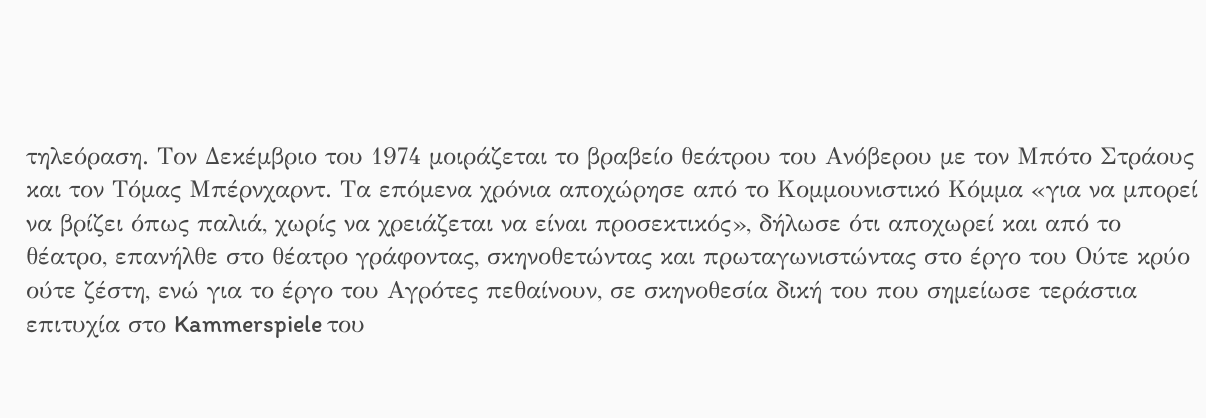τηλεόραση. Τον Δεκέμβριο του 1974 μοιράζεται το βραβείο θεάτρου του Ανόβερου με τον Μπότο Στράους και τον Τόμας Μπέρνχαρντ. Τα επόμενα χρόνια αποχώρησε από το Κομμουνιστικό Κόμμα «για να μπορεί να βρίζει όπως παλιά, χωρίς να χρειάζεται να είναι προσεκτικός», δήλωσε ότι αποχωρεί και από το θέατρο, επανήλθε στο θέατρο γράφοντας, σκηνοθετώντας και πρωταγωνιστώντας στο έργο του Ούτε κρύο ούτε ζέστη, ενώ για το έργο του Αγρότες πεθαίνουν, σε σκηνοθεσία δική του που σημείωσε τεράστια επιτυχία στο Kammerspiele του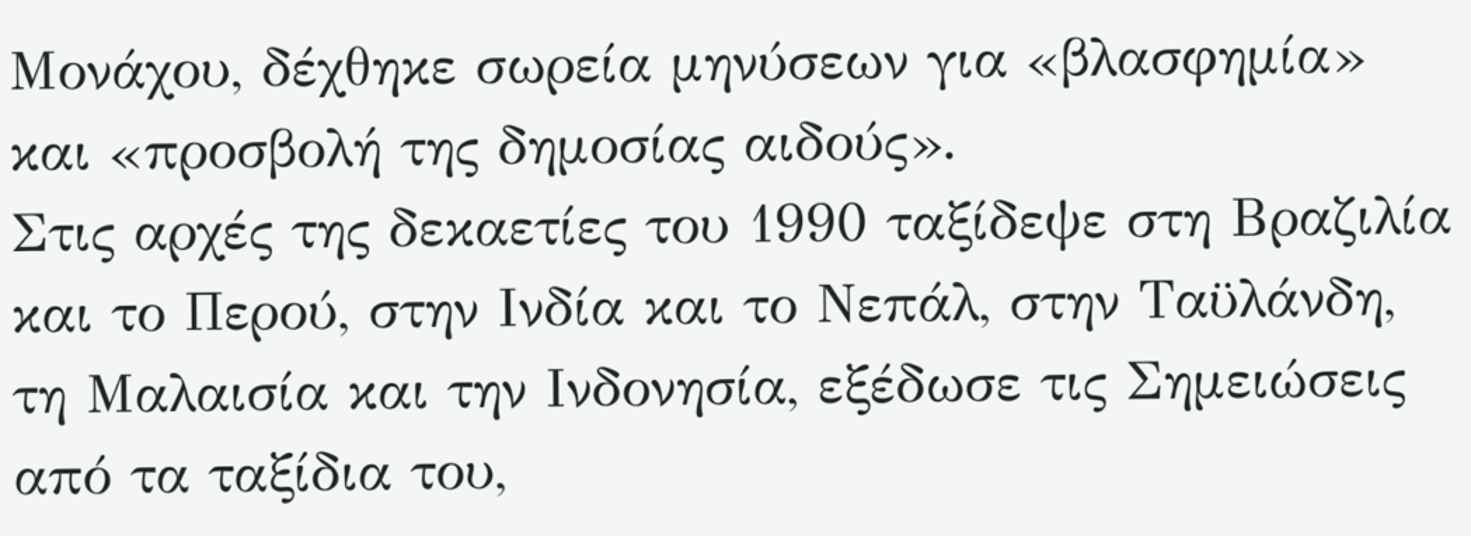Μονάχου, δέχθηκε σωρεία μηνύσεων για «βλασφημία» και «προσβολή της δημοσίας αιδούς».
Στις αρχές της δεκαετίες του 1990 ταξίδεψε στη Βραζιλία και το Περού, στην Ινδία και το Νεπάλ, στην Ταϋλάνδη, τη Μαλαισία και την Ινδονησία, εξέδωσε τις Σημειώσεις από τα ταξίδια του,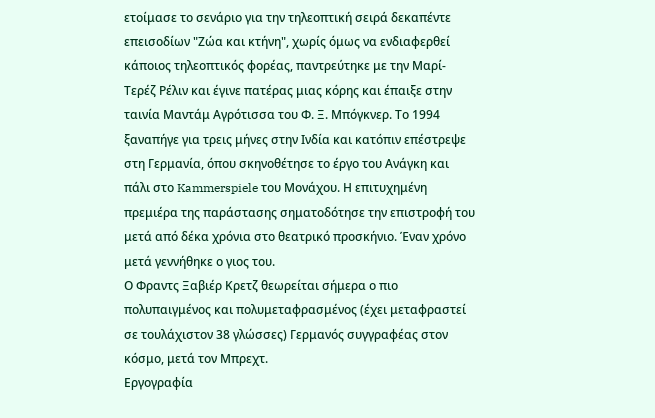ετοίμασε το σενάριο για την τηλεοπτική σειρά δεκαπέντε επεισοδίων "Ζώα και κτήνη", χωρίς όμως να ενδιαφερθεί κάποιος τηλεοπτικός φορέας, παντρεύτηκε με την Μαρί-Τερέζ Ρέλιν και έγινε πατέρας μιας κόρης και έπαιξε στην ταινία Μαντάμ Αγρότισσα του Φ. Ξ. Μπόγκνερ. Το 1994 ξαναπήγε για τρεις μήνες στην Ινδία και κατόπιν επέστρεψε στη Γερμανία, όπου σκηνοθέτησε το έργο του Ανάγκη και πάλι στο Kammerspiele του Μονάχου. Η επιτυχημένη πρεμιέρα της παράστασης σηματοδότησε την επιστροφή του μετά από δέκα χρόνια στο θεατρικό προσκήνιο. Έναν χρόνο μετά γεννήθηκε ο γιος του.
Ο Φραντς Ξαβιέρ Κρετζ θεωρείται σήμερα ο πιο πολυπαιγμένος και πολυμεταφρασμένος (έχει μεταφραστεί σε τουλάχιστον 38 γλώσσες) Γερμανός συγγραφέας στον κόσμο, μετά τον Μπρεχτ.
Εργογραφία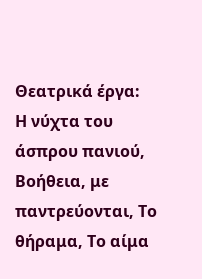Θεατρικά έργα:
Η νύχτα του άσπρου πανιού, Βοήθεια, με παντρεύονται, Το θήραμα, Το αίμα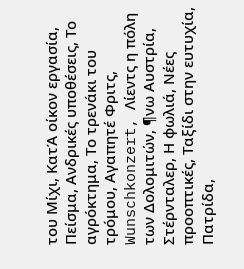του Μίχι, ΚατΆ οίκον εργασία, Πείσμα, Ανδρικές υποθέσεις, Το αγρόκτημα, Το τρενάκι του τρόμου, Αγαπητέ Φριτς, Wunschkonzert, Λίεντς η πόλη των Δολομιτών, ¶νω Αυστρία, Στέρνταλερ, Η φωλιά, Νέες προοπτικές, Ταξίδι στην ευτυχία, Πατρίδα,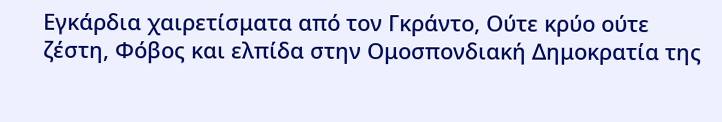Εγκάρδια χαιρετίσματα από τον Γκράντο, Ούτε κρύο ούτε ζέστη, Φόβος και ελπίδα στην Ομοσπονδιακή Δημοκρατία της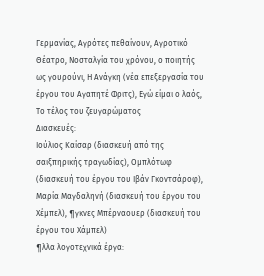Γερμανίας, Αγρότες πεθαίνουν, Αγροτικό Θέατρο, Νοσταλγία του χρόνου, ο ποιητής ως γουρούνι, Η Ανάγκη (νέα επεξεργασία του έργου του Αγαπητέ Φριτς), Εγώ είμαι ο λαός, Το τέλος του ζευγαρώματος
Διασκευές:
Ιούλιος Καίσαρ (διασκευή από της σαιξπηρικής τραγωδίας), Ομπλότωφ (διασκευή του έργου του Ιβάν Γκοντσάροφ), Μαρία Μαγδαληνή (διασκευή του έργου του Χέμπελ), ¶γκνες Μπέρναουερ (διασκευή του έργου του Χάμπελ)
¶λλα λογοτεχνικά έργα: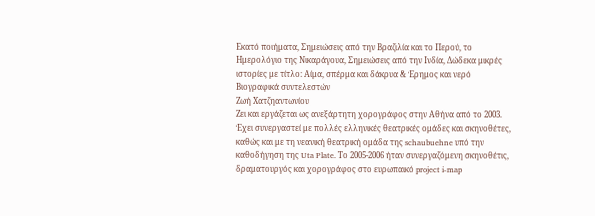Εκατό ποιήματα, Σημειώσεις από την Βραζιλία και το Περού, το Ημερολόγιο της Νικαράγουα, Σημειώσεις από την Ινδία, Δώδεκα μικρές ιστορίες με τίτλο: Αίμα, σπέρμα και δάκρυα & Έρημος και νερό
Βιογραφικά συντελεστών
Ζωή Χατζηαντωνίου
Ζει και εργάζεται ως ανεξάρτητη χορογράφος στην Αθήνα από το 2003. Έχει συνεργαστεί με πολλές ελληνικές θεατρικές ομάδες και σκηνοθέτες, καθώς και με τη νεανική θεατρική ομάδα της schaubuehne υπό την καθοδήγηση της Uta Plate. Το 2005-2006 ήταν συνεργαζόμενη σκηνοθέτις, δραματουργός και χορογράφος στο ευρωπαικό project i-map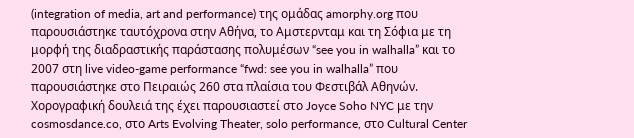(integration of media, art and performance) της ομάδας amorphy.org που παρουσιάστηκε ταυτόχρονα στην Αθήνα, το Αμστερνταμ και τη Σόφια με τη μορφή της διαδραστικής παράστασης πολυμέσων “see you in walhalla” και το 2007 στη live video-game performance “fwd: see you in walhalla” που παρουσιάστηκε στο Πειραιώς 260 στα πλαίσια του Φεστιβάλ Αθηνών. Χορογραφική δουλειά της έχει παρουσιαστεί στο Joyce Soho NYC με την cosmosdance.co, στο Arts Evolving Theater, solo performance, στο Cultural Center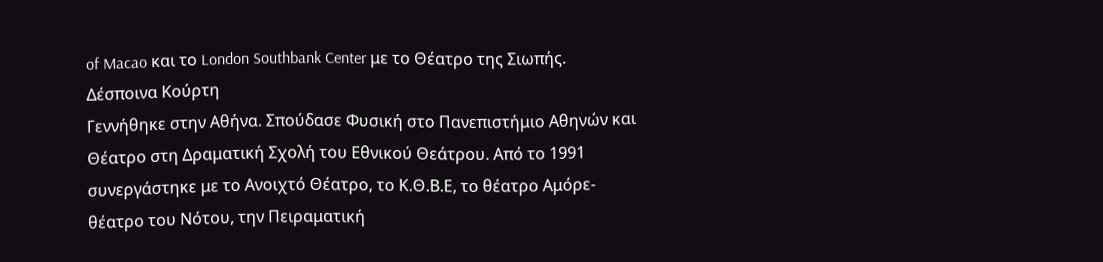of Macao και το London Southbank Center με το Θέατρο της Σιωπής.
Δέσποινα Κούρτη
Γεννήθηκε στην Αθήνα. Σπούδασε Φυσική στο Πανεπιστήμιο Αθηνών και Θέατρο στη Δραματική Σχολή του Εθνικού Θεάτρου. Από το 1991 συνεργάστηκε με το Ανοιχτό Θέατρο, το Κ.Θ.Β.Ε, το θέατρο Αμόρε- θέατρο του Νότου, την Πειραματική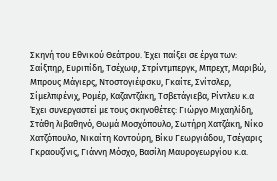Σκηνή του Εθνικού Θεάτρου. Έχει παίξει σε έργα των: Σαίξπηρ, Ευριπίδη, Τσέχωφ, Στρίντμπεργκ, Μπρεχτ, Μαριβώ, Μπρους Μάγιερς, Ντοστογιέφσκυ, Γκαίτε, Σνίτσλερ, Σίμελπφένιχ, Ρομέρ, Καζαντζάκη, Τσβετάγιεβα, Ρίντλευ κ.α Έχει συνεργαστεί με τους σκηνοθέτες: Γιώργο Μιχαηλίδη, Στάθη λιβαθηνό, Θωμά Μοσχόπουλο, Σωτήρη Χατζάκη, Νίκο Χατζόπουλο, Νικαίτη Κοντούρη, Βίκυ Γεωργιάδου, Τσέγαρις Γκραουζίνις, Γιάννη Μόσχο, Βασίλη Μαυρογεωργίου κ.α.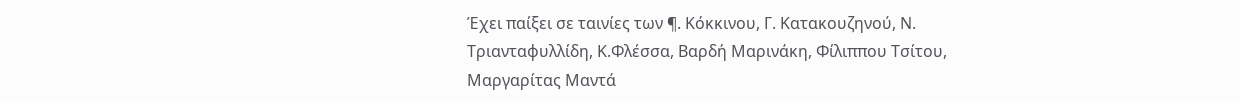Έχει παίξει σε ταινίες των ¶. Κόκκινου, Γ. Κατακουζηνού, Ν. Τριανταφυλλίδη, Κ.Φλέσσα, Βαρδή Μαρινάκη, Φίλιππου Τσίτου, Μαργαρίτας Μαντά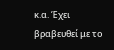κ.α. Έχει βραβευθεί με το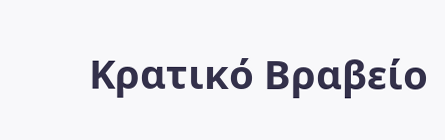Κρατικό Βραβείο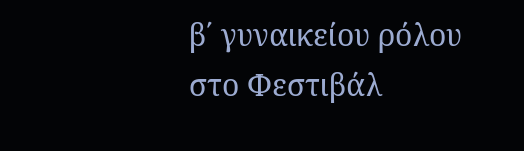β΄ γυναικείου ρόλου στο Φεστιβάλ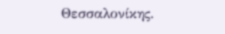Θεσσαλονίκης.